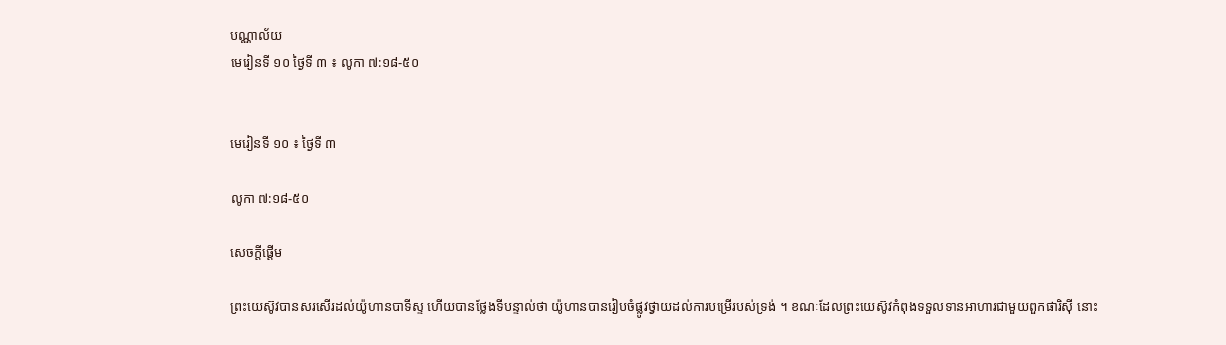បណ្ណាល័យ
មេរៀនទី ១០ ថ្ងៃទី ៣ ៖ លូកា ៧:១៨-៥០


មេរៀនទី ១០ ៖ ថ្ងៃទី ៣

លូកា ៧:១៨-៥០

សេចក្តីផ្ដើម

ព្រះយេស៊ូវបានសរសើរដល់យ៉ូហានបាទីស្ទ ហើយបានថ្លែងទីបន្ទាល់ថា យ៉ូហានបានរៀបចំផ្លូវថ្វាយដល់ការបម្រើរបស់ទ្រង់ ។ ខណៈដែលព្រះយេស៊ូវកំពុងទទួលទានអាហារជាមួយពួកផារិស៊ី នោះ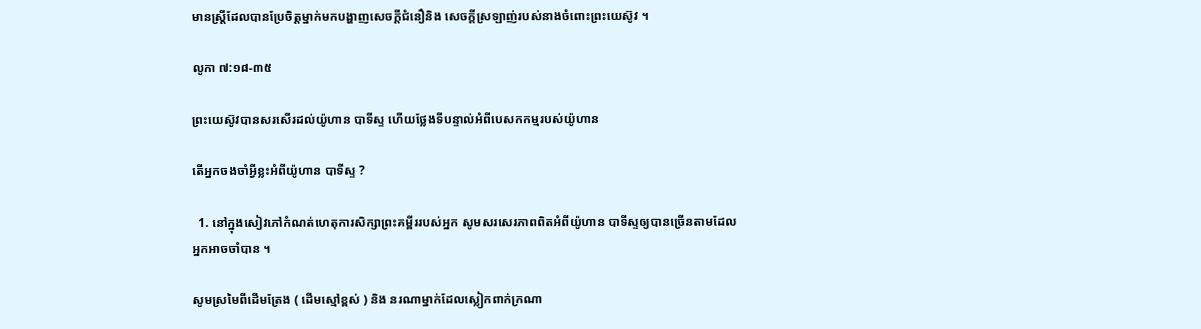មានស្ត្រីដែលបានប្រែចិត្តម្នាក់មកបង្ហាញសេចក្ដីជំនឿនិង សេចក្ដីស្រឡាញ់របស់នាងចំពោះព្រះយេស៊ូវ ។

លូកា ៧:១៨-៣៥

ព្រះយេស៊ូវបានសរសើរដល់យ៉ូហាន បាទីស្ទ ហើយថ្លែងទីបន្ទាល់អំពីបេសកកម្មរបស់យ៉ូហាន

តើអ្នកចងចាំអ្វីខ្លះអំពីយ៉ូហាន បាទីស្ទ ?

  1. នៅក្នុងសៀវភៅកំណត់ហេតុការសិក្សាព្រះគម្ពីររបស់អ្នក សូមសរសេរភាពពិតអំពីយ៉ូហាន បាទីស្ទឲ្យបានច្រើនតាមដែលអ្នកអាចចាំបាន ។

សូមស្រមៃពីដើមត្រែង ( ដើមស្មៅខ្ពស់ ) និង នរណាម្នាក់ដែលស្លៀកពាក់ក្រណា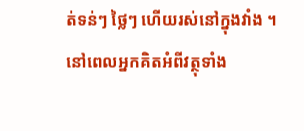ត់ទន់ៗ ថ្លៃៗ ហើយរស់នៅក្នុងវាំង ។ នៅពេលអ្នកគិតអំពីវត្ថុទាំង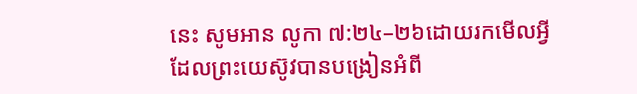នេះ សូមអាន លូកា ៧:២៤–២៦ដោយរកមើលអ្វីដែលព្រះយេស៊ូវបានបង្រៀនអំពី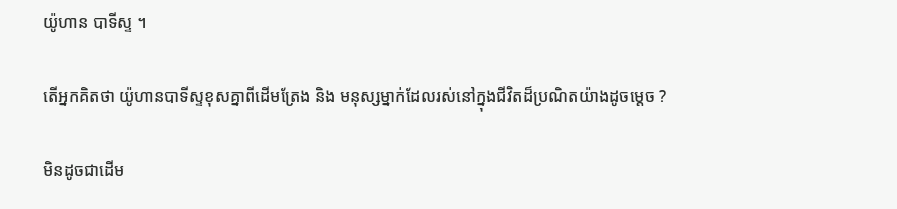យ៉ូហាន បាទីស្ទ ។

តើអ្នកគិតថា យ៉ូហានបាទីស្ទខុសគ្នាពីដើមត្រែង និង មនុស្សម្នាក់ដែលរស់នៅក្នុងជីវិតដ៏ប្រណិតយ៉ាងដូចម្តេច ?

មិនដូចជាដើម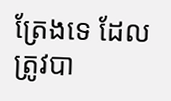ត្រែងទេ ដែលត្រូវបា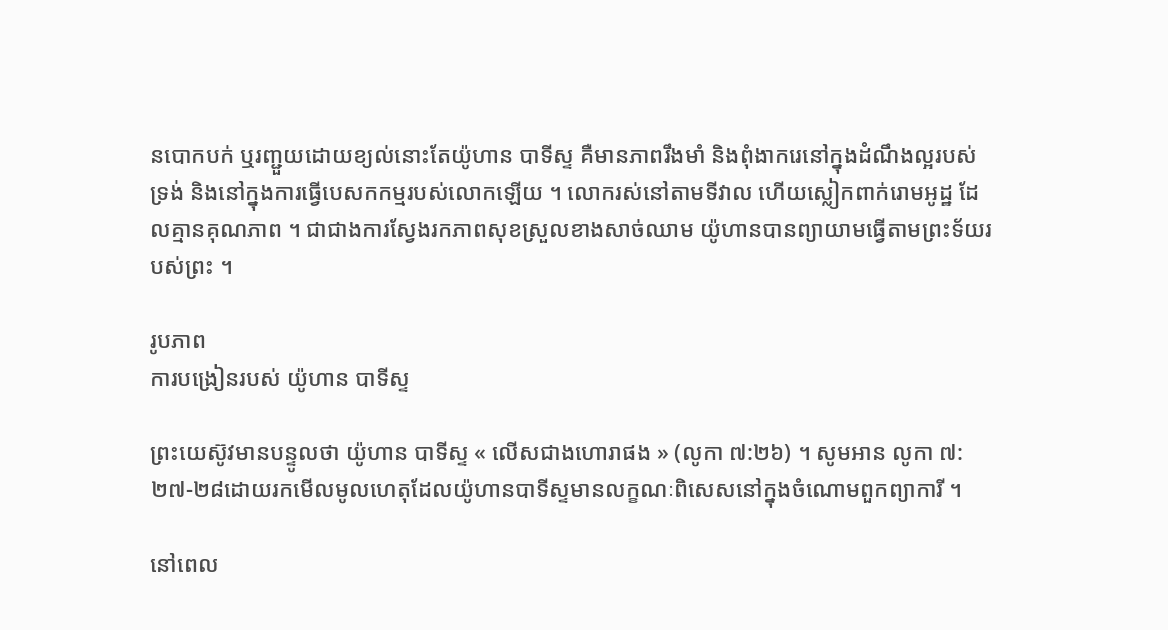នបោកបក់ ឬរញ្ជួយដោយខ្យល់នោះតែយ៉ូហាន បាទីស្ទ គឺមានភាពរឹងមាំ និងពុំងាករេនៅក្នុងដំណឹងល្អរបស់ទ្រង់ និងនៅក្នុងការធ្វើបេសកកម្មរបស់លោកឡើយ ។ លោករស់នៅតាមទីវាល ហើយស្លៀកពាក់រោមអូដ្ឋ ដែលគ្មានគុណភាព ។ ជាជាងការស្វែងរកភាពសុខស្រួលខាងសាច់ឈាម យ៉ូហានបានព្យាយាមធ្វើតាមព្រះទ័យរបស់ព្រះ ។

រូបភាព
ការបង្រៀនរបស់ យ៉ូហាន បាទីស្ទ

ព្រះយេស៊ូវមានបន្ទូលថា យ៉ូហាន បាទីស្ទ « លើសជាងហោរាផង » (លូកា ៧:២៦) ។ សូមអាន លូកា ៧:២៧-២៨ដោយរកមើលមូលហេតុដែលយ៉ូហានបាទីស្ទមានលក្ខណៈពិសេសនៅក្នុងចំណោមពួកព្យាការី ។

នៅពេល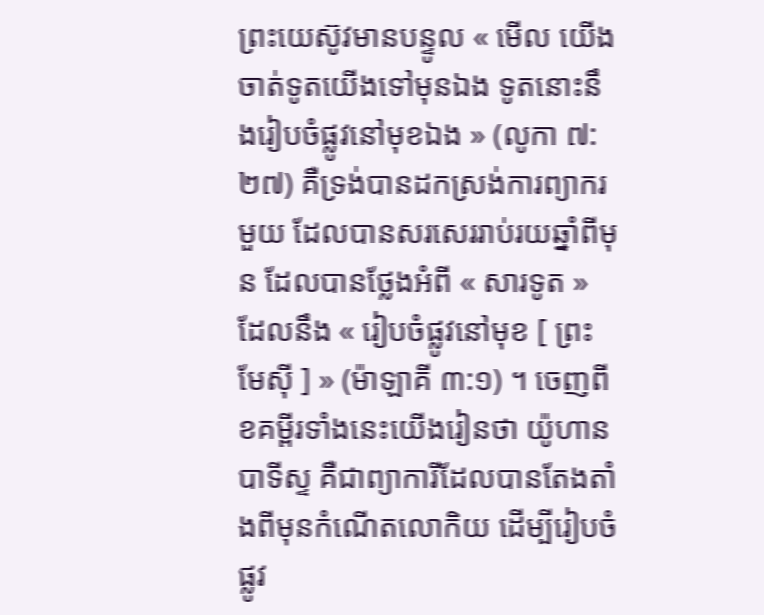ព្រះយេស៊ូវមានបន្ទូល « មើល យើងចាត់ទូតយើងទៅមុនឯង ទូតនោះនឹងរៀបចំផ្លូវនៅមុខឯង » (លូកា ៧:២៧) គឺទ្រង់បានដកស្រង់ការព្យាករមួយ ដែលបានសរសេររាប់រយឆ្នាំពីមុន ដែលបានថ្លែងអំពី « សារទូត » ដែលនឹង « រៀបចំផ្លូវនៅមុខ [ ព្រះមែស៊ី ] » (ម៉ាឡាគី ៣:១) ។ ចេញពីខគម្ពីរទាំងនេះយើងរៀនថា យ៉ូហាន បាទីស្ទ គឺជាព្យាការីដែលបានតែងតាំងពីមុនកំណើតលោកិយ ដើម្បីរៀបចំផ្លូវ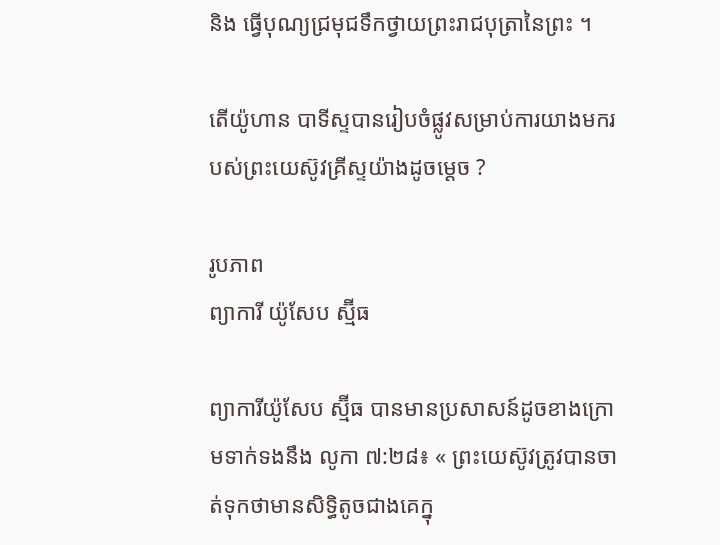និង ធ្វើបុណ្យជ្រមុជទឹកថ្វាយព្រះរាជបុត្រានៃព្រះ ។

តើយ៉ូហាន បាទីស្ទបានរៀបចំផ្លូវសម្រាប់ការយាងមករបស់ព្រះយេស៊ូវគ្រីស្ទយ៉ាងដូចម្ដេច ?

រូបភាព
ព្យាការី យ៉ូសែប ស្ម៊ីធ

ព្យាការីយ៉ូសែប ស្ម៊ីធ បានមានប្រសាសន៍ដូចខាងក្រោមទាក់ទងនឹង លូកា ៧:២៨៖ « ព្រះយេស៊ូវត្រូវបានចាត់ទុកថាមានសិទ្ធិតូចជាងគេក្នុ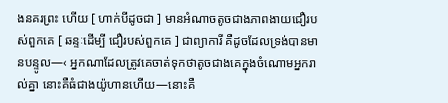ងនគរព្រះ ហើយ [ ហាក់បីដូចជា ] មានអំណាចតូចជាងភាពងាយជឿរបស់ពួកគេ [ ឆន្ទៈដើម្បី ជឿរបស់ពួកគេ ] ជាព្យាការី គឺដូចដែលទ្រង់បានមានបន្ទូល—‹ អ្នកណាដែលត្រូវគេចាត់ទុកថាតូចជាងគេក្នុងចំណោមអ្នករាល់គ្នា នោះគឺធំជាងយ៉ូហានហើយ—នោះគឺ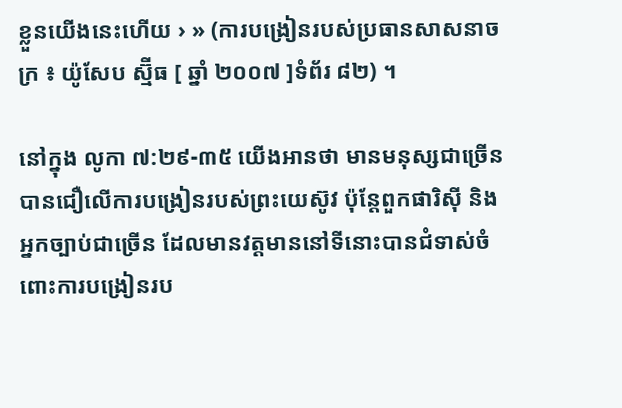ខ្លួនយើងនេះហើយ › » (ការបង្រៀនរបស់ប្រធានសាសនាចក្រ ៖ យ៉ូសែប ស្ម៊ីធ [ ឆ្នាំ ២០០៧ ]ទំព័រ ៨២) ។

នៅក្នុង លូកា ៧:២៩-៣៥ យើងអានថា មានមនុស្សជាច្រើនបានជឿលើការបង្រៀនរបស់ព្រះយេស៊ូវ ប៉ុន្តែពួកផារិស៊ី និងអ្នកច្បាប់ជាច្រើន ដែលមានវត្តមាននៅទីនោះបានជំទាស់ចំពោះការបង្រៀនរប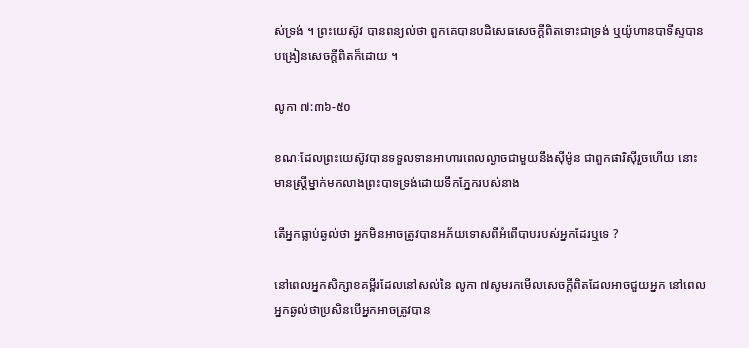ស់ទ្រង់ ។ ព្រះយេស៊ូវ បានពន្យល់ថា ពួកគេបានបដិសេធសេចក្ដីពិតទោះជាទ្រង់ ឬយ៉ូហានបាទីស្ទបានបង្រៀនសេចក្ដីពិតក៏ដោយ ។

លូកា ៧:៣៦-៥០

ខណៈដែលព្រះយេស៊ូវបានទទួលទានអាហារពេលល្ងាចជាមួយនឹងស៊ីម៉ូន ជាពួកផារិស៊ីរួចហើយ នោះមានស្ត្រីម្នាក់មកលាងព្រះបាទទ្រង់ដោយទឹកភ្នែករបស់នាង

តើអ្នកធ្លាប់ឆ្ងល់ថា អ្នកមិនអាចត្រូវបានអភ័យទោសពីអំពើបាបរបស់អ្នកដែរឬទេ ?

នៅពេលអ្នកសិក្សាខគម្ពីរដែលនៅសល់នៃ លូកា ៧សូមរកមើលសេចក្តីពិតដែលអាចជួយអ្នក នៅពេលអ្នកឆ្ងល់ថាប្រសិនបើអ្នកអាចត្រូវបាន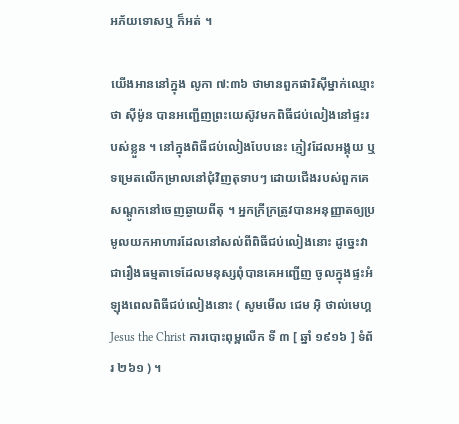អភ័យទោសឬ ក៏អត់ ។

យើងអាននៅក្នុង លូកា ៧:៣៦ ថាមានពួកផារិស៊ីម្នាក់ឈ្មោះថា ស៊ីម៉ូន បានអញ្ជើញព្រះយេស៊ូវមកពិធីជប់លៀងនៅផ្ទះរបស់ខ្លួន ។ នៅក្នុងពិធីជប់លៀងបែបនេះ ភ្ញៀវដែលអង្គុយ ឬ ទម្រេតលើកម្រាលនៅជុំវិញតុទាបៗ ដោយជើងរបស់ពួកគេសណ្តូកនៅចេញឆ្ងាយពីតុ ។ អ្នកក្រីក្រត្រូវបានអនុញ្ញាតឲ្យប្រមូលយកអាហារដែលនៅសល់ពីពិធីជប់លៀងនោះ ដូច្នេះវាជារឿងធម្មតាទេដែលមនុស្សពុំបានគេអញ្ជើញ ចូលក្នុងផ្ទះអំឡុងពេលពិធីជប់លៀងនោះ ( សូមមើល ជេម អ៊ិ ថាល់មេហ្គ Jesus the Christ ការបោះពុម្ពលើក ទី ៣ [ ឆ្នាំ ១៩១៦ ] ទំព័រ ២៦១ ) ។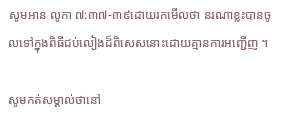សូមអាន លូកា ៧:៣៧-៣៩ដោយរកមើលថា នរណាខ្លះបានចូលទៅក្នុងពិធីជប់លៀងដ៏ពិសេសនោះដោយគ្មានការអញ្ជើញ ។

សូមកត់សម្គាល់ថានៅ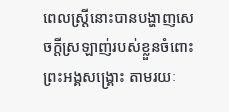ពេលស្ត្រីនោះបានបង្ហាញសេចក្តីស្រឡាញ់របស់ខ្លួនចំពោះព្រះអង្គសង្គ្រោះ តាមរយៈ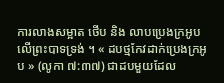ការលាងសម្អាត ថើប និង លាបប្រេងក្រអូបលើព្រះបាទទ្រង់ ។ « ដបថ្មកែវដាក់ប្រេងក្រអូប » (លូកា ៧:៣៧) ជាដបមួយដែល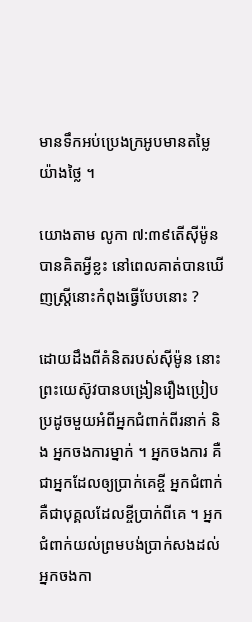មានទឹកអប់ប្រេងក្រអូបមានតម្លៃយ៉ាងថ្លៃ ។

យោងតាម លូកា ៧:៣៩តើស៊ីម៉ូនបានគិតអ្វីខ្លះ នៅពេលគាត់បានឃើញស្ត្រីនោះកំពុងធ្វើបែបនោះ ?

ដោយដឹងពីគំនិតរបស់ស៊ីម៉ូន នោះព្រះយេស៊ូវបានបង្រៀនរឿងប្រៀបប្រដូចមួយអំពីអ្នកជំពាក់ពីរនាក់ និង អ្នកចងការម្នាក់ ។ អ្នកចងការ គឺជាអ្នកដែលឲ្យប្រាក់គេខ្ចី អ្នកជំពាក់ គឺជាបុគ្គលដែលខ្ចីប្រាក់ពីគេ ។ អ្នកជំពាក់យល់ព្រមបង់ប្រាក់សងដល់អ្នកចងកា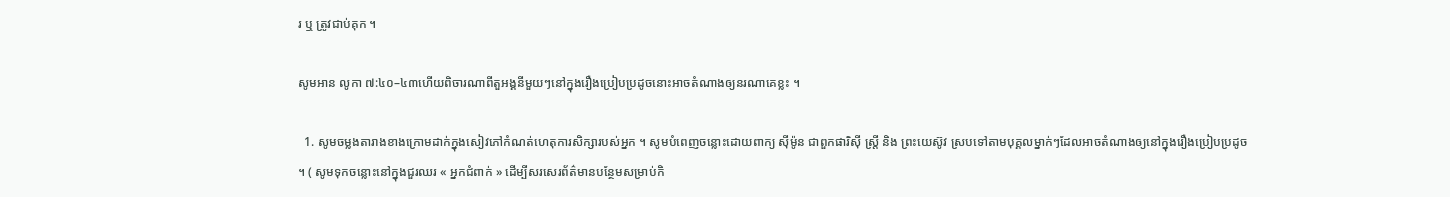រ ឬ ត្រូវជាប់គុក ។

សូមអាន លូកា ៧:៤០–៤៣ហើយពិចារណាពីតួអង្គនីមួយៗនៅក្នុងរឿងប្រៀបប្រដូចនោះអាចតំណាងឲ្យនរណាគេខ្លះ ។

  1. សូមចម្លងតារាងខាងក្រោមដាក់ក្នុងសៀវភៅកំណត់ហេតុការសិក្សារបស់អ្នក ។ សូមបំពេញចន្លោះដោយពាក្យ ស៊ីម៉ូន ជាពួកផារិស៊ី ស្ត្រី និង ព្រះយេស៊ូវ ស្របទៅតាមបុគ្គលម្នាក់ៗដែលអាចតំណាងឲ្យនៅក្នុងរឿងប្រៀបប្រដូច ។ ( សូមទុកចន្លោះនៅក្នុងជួរឈរ « អ្នកជំពាក់ » ដើម្បីសរសេរព័ត៌មានបន្ថែមសម្រាប់កិ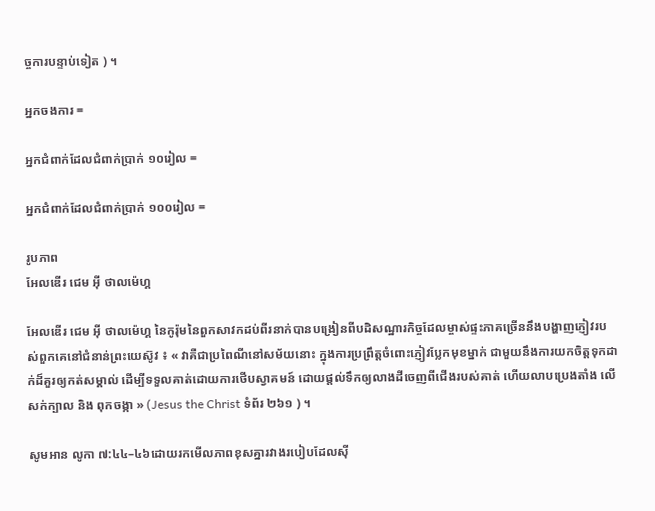ច្ចការបន្ទាប់ទៀត ) ។

អ្នកចងការ =

អ្នកជំពាក់ដែលជំពាក់ប្រាក់ ១០រៀល =

អ្នកជំពាក់ដែលជំពាក់ប្រាក់ ១០០រៀល =

រូបភាព
អែលឌើរ ជេម អ៊ី ថាលម៉េហ្គ

អែលឌើរ ជេម អ៊ី ថាលម៉េហ្គ នៃកូរ៉ុមនៃពួកសាវកដប់ពីរនាក់បានបង្រៀនពីបដិសណ្ឋារកិច្ចដែលម្ចាស់ផ្ទះភាគច្រើននឹងបង្ហាញភ្ញៀវរបស់ពួកគេនៅជំនាន់ព្រះយេស៊ូវ ៖ « វាគឺជាប្រពៃណីនៅសម័យនោះ ក្នុងការប្រព្រឹត្តចំពោះភ្ញៀវប្លែកមុខម្នាក់ ជាមួយនឹងការយកចិត្តទុកដាក់ដ៏គួរឲ្យកត់សម្គាល់ ដើម្បីទទួលគាត់ដោយការថើបស្វាគមន៍ ដោយផ្តល់ទឹកឲ្យលាងដីចេញពីជើងរបស់គាត់ ហើយលាបប្រេងតាំង លើសក់ក្បាល និង ពុកចង្កា » (Jesus the Christ ទំព័រ ២៦១ ) ។

សូមអាន លូកា ៧:៤៤–៤៦ដោយរកមើលភាពខុសគ្នារវាងរបៀបដែលស៊ី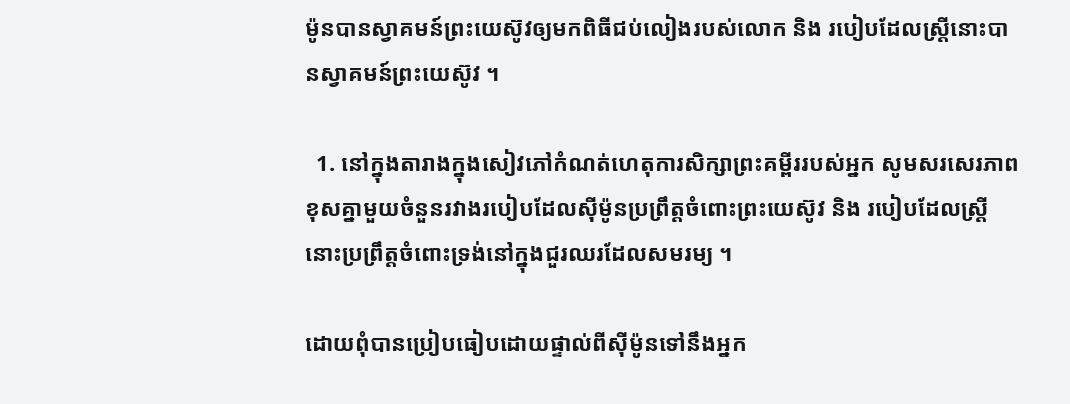ម៉ូនបានស្វាគមន៍ព្រះយេស៊ូវឲ្យមកពិធីជប់លៀងរបស់លោក និង របៀបដែលស្ត្រីនោះបានស្វាគមន៍ព្រះយេស៊ូវ ។

  1. នៅក្នុងតារាងក្នុងសៀវភៅកំណត់ហេតុការសិក្សាព្រះគម្ពីររបស់អ្នក សូមសរសេរភាពខុសគ្នាមួយចំនួនរវាងរបៀបដែលស៊ីម៉ូនប្រព្រឹត្តចំពោះព្រះយេស៊ូវ និង របៀបដែលស្ត្រីនោះប្រព្រឹត្តចំពោះទ្រង់នៅក្នុងជួរឈរដែលសមរម្យ ។

ដោយពុំបានប្រៀបធៀបដោយផ្ទាល់ពីស៊ីម៉ូនទៅនឹងអ្នក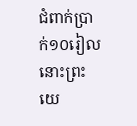ជំពាក់ប្រាក់១០រៀល នោះព្រះយេ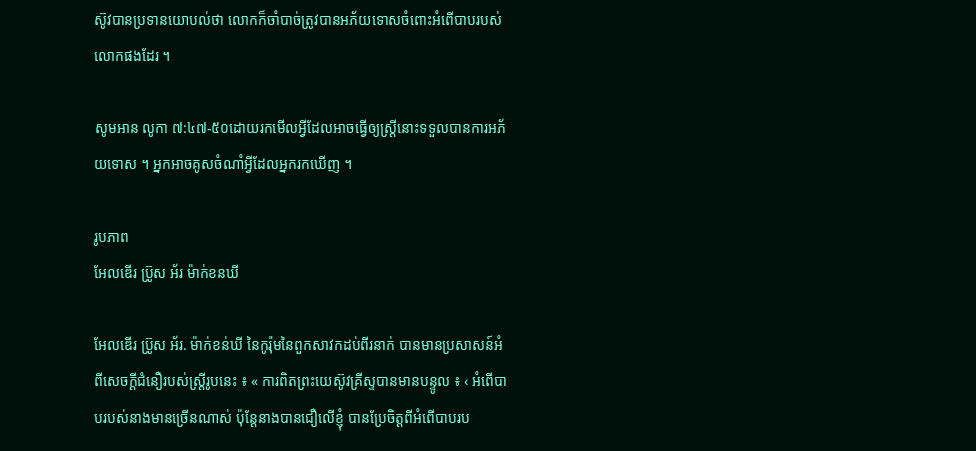ស៊ូវបានប្រទានយោបល់ថា លោកក៏ចាំបាច់ត្រូវបានអភ័យទោសចំពោះអំពើបាបរបស់លោកផងដែរ ។

សូមអាន លូកា ៧:៤៧-៥០ដោយរកមើលអ្វីដែលអាចធ្វើឲ្យស្ត្រីនោះទទួលបានការអភ័យទោស ។ អ្នកអាចគូសចំណាំអ្វីដែលអ្នករកឃើញ ។

រូបភាព
អែលឌើរ ប្រ៊ូស អ័រ ម៉ាក់ខនឃី

អែលឌើរ ប្រ៊ូស អ័រ. ម៉ាក់ខន់ឃី នៃកូរ៉ុមនៃពួកសាវកដប់ពីរនាក់ បានមានប្រសាសន៍អំពីសេចក្តីជំនឿរបស់ស្ត្រីរូបនេះ ៖ « ការពិតព្រះយេស៊ូវគ្រីស្ទបានមានបន្ទូល ៖ ‹ អំពើបាបរបស់នាងមានច្រើនណាស់ ប៉ុន្តែនាងបានជឿលើខ្ញុំ បានប្រែចិត្តពីអំពើបាបរប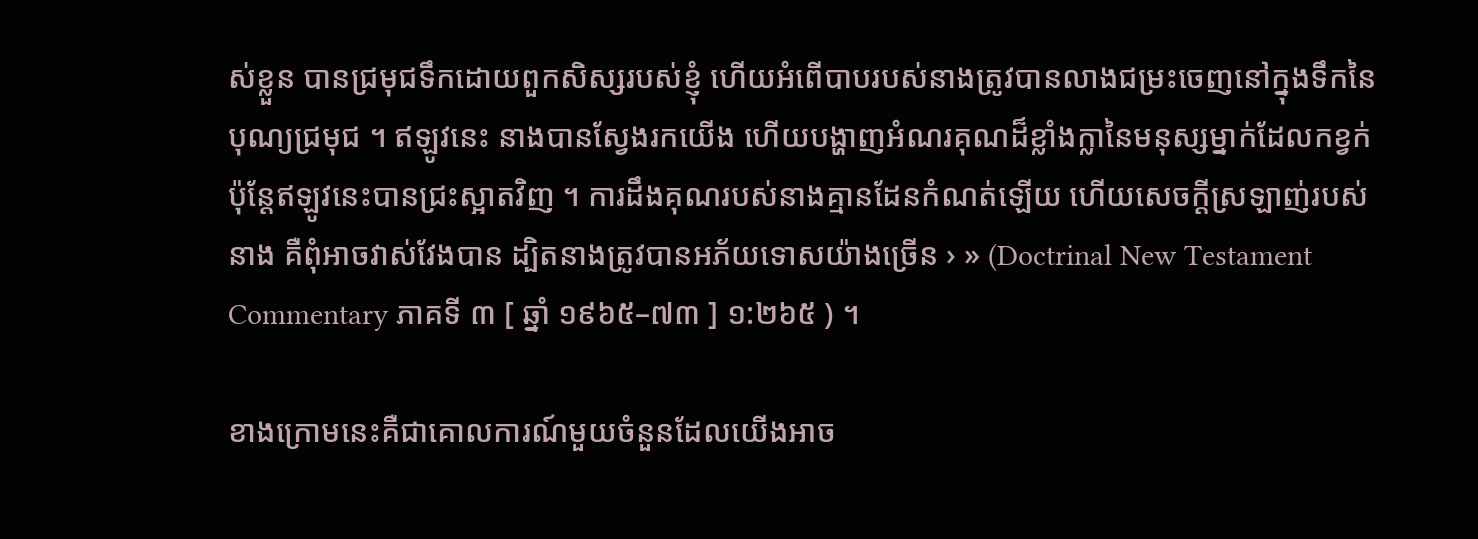ស់ខ្លួន បានជ្រមុជទឹកដោយពួកសិស្សរបស់ខ្ញុំ ហើយអំពើបាបរបស់នាងត្រូវបានលាងជម្រះចេញនៅក្នុងទឹកនៃបុណ្យជ្រមុជ ។ ឥឡូវនេះ នាងបានស្វែងរកយើង ហើយបង្ហាញអំណរគុណដ៏ខ្លាំងក្លានៃមនុស្សម្នាក់ដែលកខ្វក់ ប៉ុន្តែឥឡូវនេះបានជ្រះស្អាតវិញ ។ ការដឹងគុណរបស់នាងគ្មានដែនកំណត់ឡើយ ហើយសេចក្តីស្រឡាញ់របស់នាង គឺពុំអាចវាស់វែងបាន ដ្បិតនាងត្រូវបានអភ័យទោសយ៉ាងច្រើន › » (Doctrinal New Testament Commentary ភាគទី ៣ [ ឆ្នាំ ១៩៦៥–៧៣ ] ១:២៦៥ ) ។

ខាងក្រោមនេះគឺជាគោលការណ៍មួយចំនួនដែលយើងអាច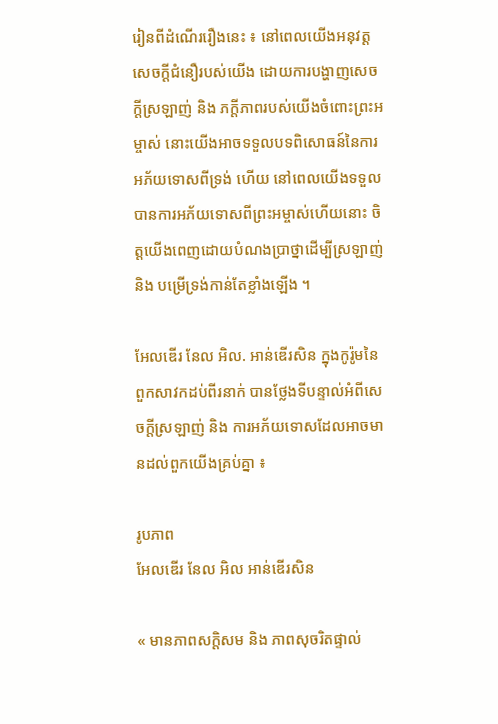រៀនពីដំណើររឿងនេះ ៖ នៅពេលយើងអនុវត្តសេចក្តីជំនឿរបស់យើង ដោយការបង្ហាញសេចក្តីស្រឡាញ់ និង ភក្តីភាពរបស់យើងចំពោះព្រះអម្ចាស់ នោះយើងអាចទទួលបទពិសោធន៍នៃការអភ័យទោសពីទ្រង់ ហើយ នៅពេលយើងទទួលបានការអភ័យទោសពីព្រះអម្ចាស់ហើយនោះ ចិត្តយើងពេញដោយបំណងប្រាថ្នាដើម្បីស្រឡាញ់ និង បម្រើទ្រង់កាន់តែខ្លាំងឡើង ។

អែលឌើរ នែល អិល. អាន់ឌើរសិន ក្នុងកូរ៉ូមនៃពួកសាវកដប់ពីរនាក់ បានថ្លែងទីបន្ទាល់អំពីសេចក្តីស្រឡាញ់ និង ការអភ័យទោសដែលអាចមានដល់ពួកយើងគ្រប់គ្នា ៖

រូបភាព
អែលឌើរ នែល អិល អាន់ឌើរសិន

« មានភាពសក្តិសម និង ភាពសុចរិតផ្ទាល់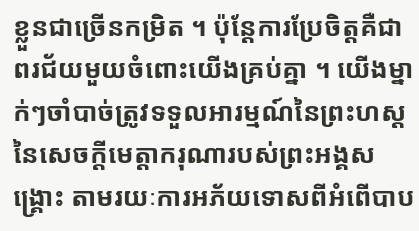ខ្លួនជាច្រើនកម្រិត ។ ប៉ុន្តែការប្រែចិត្តគឺជាពរជ័យមួយចំពោះយើងគ្រប់គ្នា ។ យើងម្នាក់ៗចាំបាច់ត្រូវទទួលអារម្មណ៍នៃព្រះហស្តនៃសេចក្តីមេត្តាករុណារបស់ព្រះអង្គសង្គ្រោះ តាមរយៈការអភ័យទោសពីអំពើបាប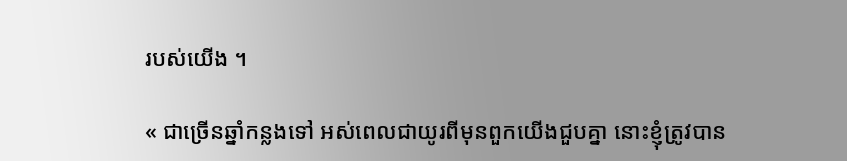របស់យើង ។

« ជាច្រើនឆ្នាំកន្លងទៅ អស់ពេលជាយូរពីមុនពួកយើងជួបគ្នា នោះខ្ញុំត្រូវបាន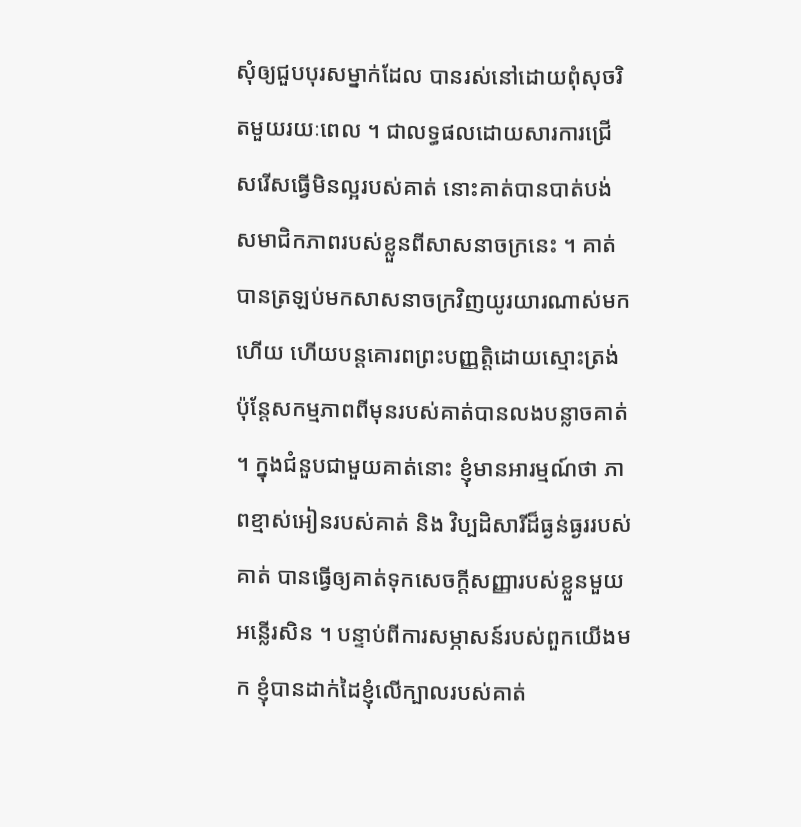សុំឲ្យជួបបុរសម្នាក់ដែល បានរស់នៅដោយពុំសុចរិតមួយរយៈពេល ។ ជាលទ្ធផលដោយសារការជ្រើសរើសធ្វើមិនល្អរបស់គាត់ នោះគាត់បានបាត់បង់សមាជិកភាពរបស់ខ្លួនពីសាសនាចក្រនេះ ។ គាត់បានត្រឡប់មកសាសនាចក្រវិញយូរយារណាស់មកហើយ ហើយបន្តគោរពព្រះបញ្ញត្តិដោយស្មោះត្រង់ ប៉ុន្តែសកម្មភាពពីមុនរបស់គាត់បានលងបន្លាចគាត់ ។ ក្នុងជំនួបជាមួយគាត់នោះ ខ្ញុំមានអារម្មណ៍ថា ភាពខ្មាស់អៀនរបស់គាត់ និង វិប្បដិសារីដ៏ធ្ងន់ធ្ងររបស់គាត់ បានធ្វើឲ្យគាត់ទុកសេចក្តីសញ្ញារបស់ខ្លួនមួយអន្លើរសិន ។ បន្ទាប់ពីការសម្ភាសន៍របស់ពួកយើងមក ខ្ញុំបានដាក់ដៃខ្ញុំលើក្បាលរបស់គាត់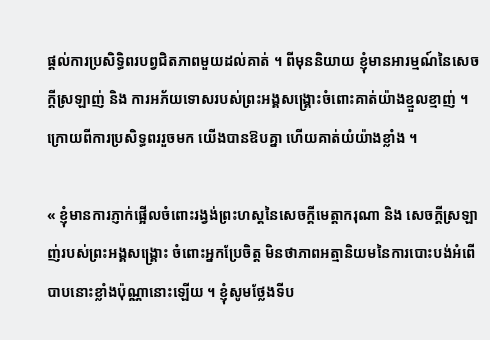ផ្តល់ការប្រសិទ្ធិពរបព្វជិតភាពមួយដល់គាត់ ។ ពីមុននិយាយ ខ្ញុំមានអារម្មណ៍នៃសេចក្ដីស្រឡាញ់ និង ការអភ័យទោសរបស់ព្រះអង្គសង្គ្រោះចំពោះគាត់យ៉ាងខ្មួលខ្មាញ់ ។ ក្រោយពីការប្រសិទ្ធពររួចមក យើងបានឱបគ្នា ហើយគាត់យំយ៉ាងខ្លាំង ។

« ខ្ញុំមានការភ្ញាក់ផ្អើលចំពោះរង្វង់ព្រះហស្តនៃសេចក្តីមេត្តាករុណា និង សេចក្តីស្រឡាញ់របស់ព្រះអង្គសង្គ្រោះ ចំពោះអ្នកប្រែចិត្ត មិនថាភាពអត្មានិយមនៃការបោះបង់អំពើបាបនោះខ្លាំងប៉ុណ្ណានោះឡើយ ។ ខ្ញុំសូមថ្លែងទីប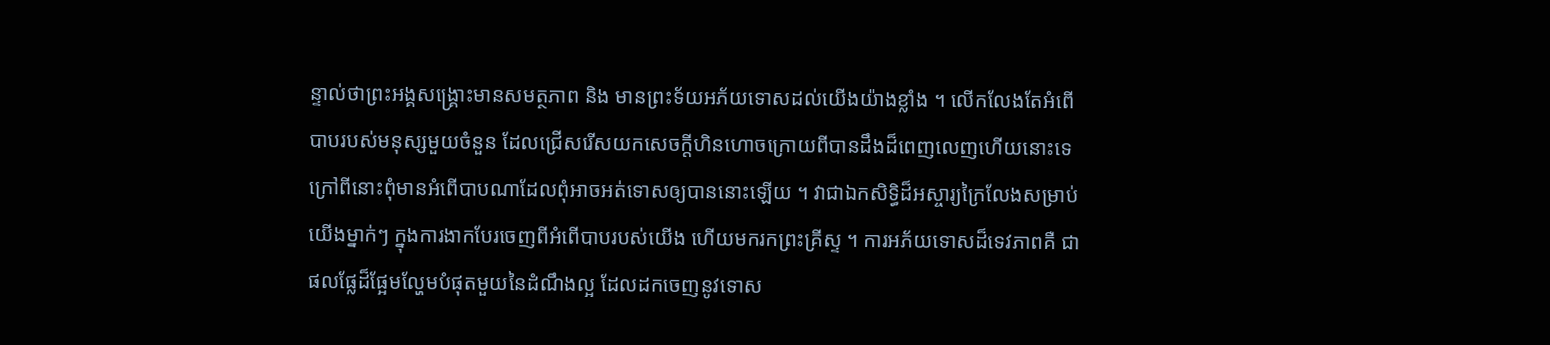ន្ទាល់ថាព្រះអង្គសង្គ្រោះមានសមត្ថភាព និង មានព្រះទ័យអភ័យទោសដល់យើងយ៉ាងខ្លាំង ។ លើកលែងតែអំពើបាបរបស់មនុស្សមួយចំនួន ដែលជ្រើសរើសយកសេចក្ដីហិនហោចក្រោយពីបានដឹងដ៏ពេញលេញហើយនោះទេ ក្រៅពីនោះពុំមានអំពើបាបណាដែលពុំអាចអត់ទោសឲ្យបាននោះឡើយ ។ វាជាឯកសិទ្ធិដ៏អស្ចារ្យក្រៃលែងសម្រាប់យើងម្នាក់ៗ ក្នុងការងាកបែរចេញពីអំពើបាបរបស់យើង ហើយមករកព្រះគ្រីស្ទ ។ ការអភ័យទោសដ៏ទេវភាពគឺ ជាផលផ្លែដ៏ផ្អែមល្ហែមបំផុតមួយនៃដំណឹងល្អ ដែលដកចេញនូវទោស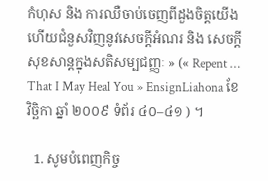កំហុស និង ការឈឺចាប់ចេញពីដួងចិត្តយើង ហើយជំនួសវិញនូវសេចក្ដីអំណរ និង សេចក្ដីសុខសាន្តក្នុងសតិសម្បជញ្ញៈ » (« Repent … That I May Heal You » EnsignLiahona ខែ វិច្ឆិកា ឆ្នាំ ២០០៩ ទំព័រ ៤០–៤១ ) ។

  1. សូមបំពេញកិច្ច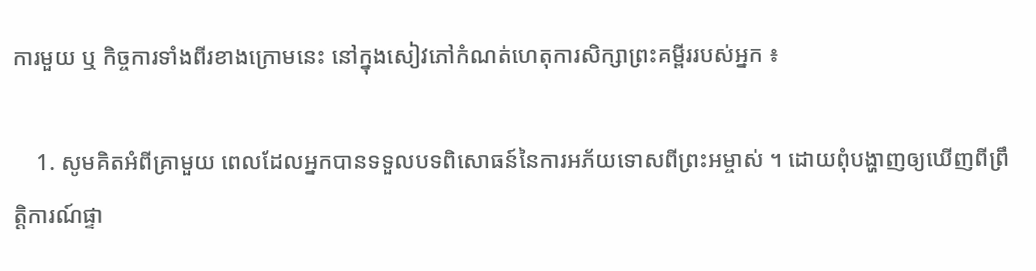ការមួយ ឬ កិច្ចការទាំងពីរខាងក្រោមនេះ នៅក្នុងសៀវភៅកំណត់ហេតុការសិក្សាព្រះគម្ពីររបស់អ្នក ៖

    1. សូមគិតអំពីគ្រាមួយ ពេលដែលអ្នកបានទទួលបទពិសោធន៍នៃការអភ័យទោសពីព្រះអម្ចាស់ ។ ដោយពុំបង្ហាញឲ្យឃើញពីព្រឹត្តិការណ៍ផ្ទា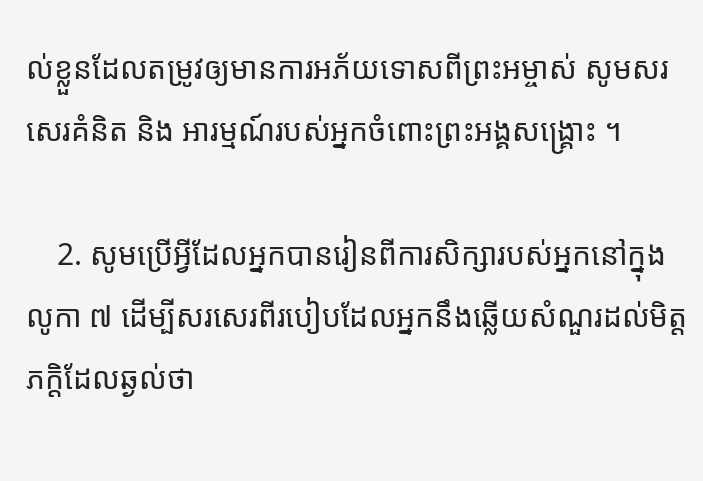ល់ខ្លួនដែលតម្រូវឲ្យមានការអភ័យទោសពីព្រះអម្ចាស់ សូមសរសេរគំនិត និង អារម្មណ៍របស់អ្នកចំពោះព្រះអង្គសង្គ្រោះ ។

    2. សូមប្រើអ្វីដែលអ្នកបានរៀនពីការសិក្សារបស់អ្នកនៅក្នុង លូកា ៧ ដើម្បីសរសេរពីរបៀបដែលអ្នកនឹងឆ្លើយសំណួរដល់មិត្តភក្ដិដែលឆ្ងល់ថា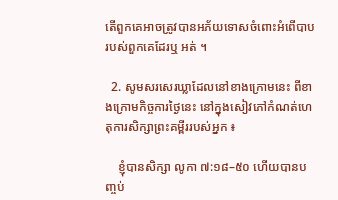តើពួកគេអាចត្រូវបានអភ័យទោសចំពោះអំពើបាបរបស់ពួកគេដែរឬ អត់ ។

  2. សូមសរសេរឃ្លាដែលនៅខាងក្រោមនេះ ពីខាងក្រោមកិច្ចការថ្ងៃនេះ នៅក្នុងសៀវភៅកំណត់ហេតុការសិក្សាព្រះគម្ពីររបស់អ្នក ៖

    ខ្ញុំបានសិក្សា លូកា ៧:១៨–៥០ ហើយបានបញ្ចប់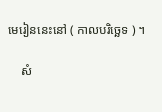មេរៀននេះនៅ ( កាលបរិច្ឆេទ ) ។

    សំ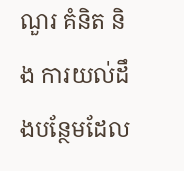ណួរ គំនិត និង ការយល់ដឹងបន្ថែមដែល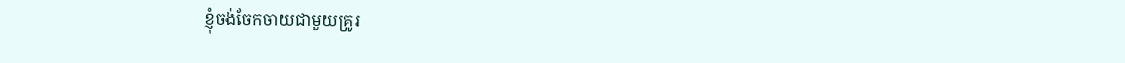ខ្ញុំចង់ចែកចាយជាមួយគ្រូរ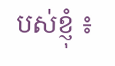បស់ខ្ញុំ ៖